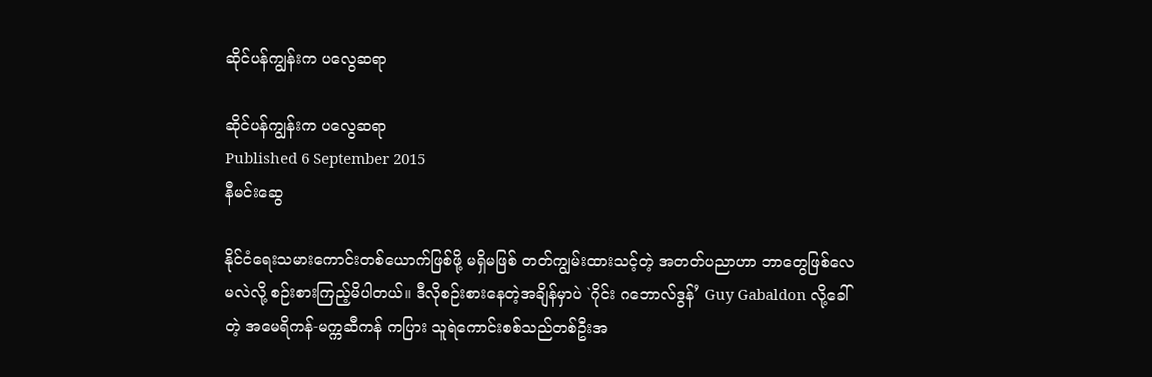ဆိုင်ပန်ကျွန်းက ပလွေဆရာ

ဆိုင်ပန်ကျွန်းက ပလွေဆရာ
Published 6 September 2015
နီမင်းဆွေ

နိုင်ငံရေးသမားကောင်းတစ်ယောက်ဖြစ်ဖို့ မရှိမဖြစ် တတ်ကျွမ်းထားသင့်တဲ့ အတတ်ပညာဟာ ဘာတွေဖြစ်လေမလဲလို့ စဉ်းစားကြည့်မိပါတယ်။ ဒီလိုစဉ်းစားနေတဲ့အချိန်မှာပဲ `ဂိုင်း ဂဘောလ်ဒွန်’ Guy Gabaldon လို့ခေါ်တဲ့ အမေရိကန်-မက္ကဆီကန် ကပြား သူရဲကောင်းစစ်သည်တစ်ဦးအ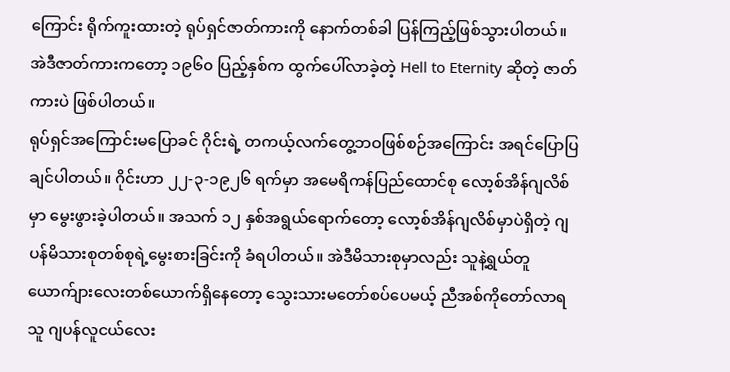ကြောင်း ရိုက်ကူးထားတဲ့ ရုပ်ရှင်ဇာတ်ကားကို နောက်တစ်ခါ ပြန်ကြည့်ဖြစ်သွားပါတယ်။ အဲဒီဇာတ်ကားကတော့ ၁၉၆၀ ပြည့်နှစ်က ထွက်ပေါ်လာခဲ့တဲ့ Hell to Eternity ဆိုတဲ့ ဇာတ်ကားပဲ ဖြစ်ပါတယ်။
ရုပ်ရှင်အကြောင်းမပြောခင် ဂိုင်းရဲ့ တကယ့်လက်တွေ့ဘဝဖြစ်စဉ်အကြောင်း အရင်ပြောပြချင်ပါတယ်။ ဂိုင်းဟာ ၂၂-၃-၁၉၂၆ ရက်မှာ အမေရိကန်ပြည်ထောင်စု လော့စ်အိန်ဂျလိစ်မှာ မွေးဖွားခဲ့ပါတယ်။ အသက် ၁၂ နှစ်အရွယ်ရောက်တော့ လော့စ်အိန်ဂျလိစ်မှာပဲရှိတဲ့ ဂျပန်မိသားစုတစ်စုရဲ့မွေးစားခြင်းကို ခံရပါတယ်။ အဲဒီမိသားစုမှာလည်း သူနဲ့ရွယ်တူ ယောက်ျားလေးတစ်ယောက်ရှိနေတော့ သွေးသားမတော်စပ်ပေမယ့် ညီအစ်ကိုတော်လာရသူ ဂျပန်လူငယ်လေး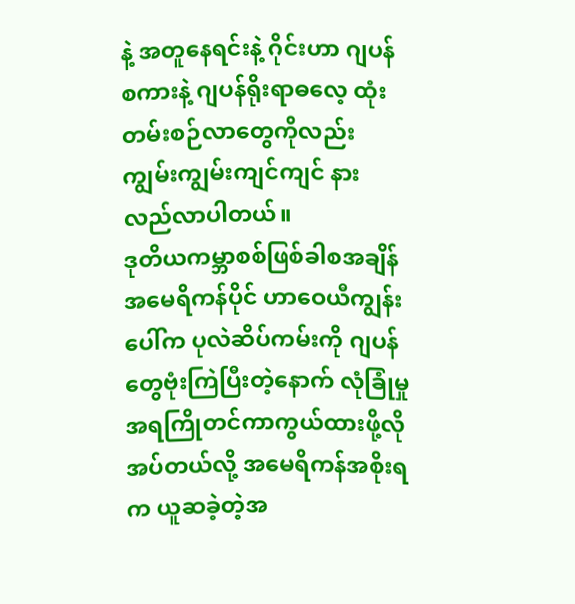နဲ့ အတူနေရင်းနဲ့ ဂိုင်းဟာ ဂျပန်စကားနဲ့ ဂျပန်ရိုးရာဓလေ့ ထုံးတမ်းစဉ်လာတွေကိုလည်း ကျွမ်းကျွမ်းကျင်ကျင် နားလည်လာပါတယ်။
ဒုတိယကမ္ဘာစစ်ဖြစ်ခါစအချိန် အမေရိကန်ပိုင် ဟာဝေယီကျွန်းပေါ်က ပုလဲဆိပ်ကမ်းကို ဂျပန်တွေဗုံးကြဲပြီးတဲ့နောက် လုံခြုံမှုအရကြိုတင်ကာကွယ်ထားဖို့လိုအပ်တယ်လို့ အမေရိကန်အစိုးရက ယူဆခဲ့တဲ့အ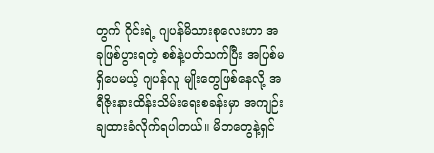တွက် ဂိုင်းရဲ့ ဂျပန်မိသားစုလေးဟာ အခုဖြစ်ပွားရတဲ့ စစ်နဲ့ပတ်သက်ပြီး အပြစ်မရှိပေမယ့် ဂျပန်လူ မျိုးတွေဖြစ်နေလို့ အရီဇိုးနားထိန်းသိမ်းရေးစခန်းမှာ အကျဉ်းချထားခံလိုက်ရပါတယ်။ မိဘတွေနဲ့ရှင်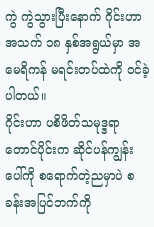ကွဲ ကွဲသွားပြီးနောက် ဂိုင်းဟာ အသက် ၁၈ နှစ်အရွယ်မှာ အမေရိကန် မရင်းတပ်ထဲကို ဝင်ခဲ့ပါတယ်။
ဂိုင်းဟာ ပစိဖိတ်သမုဒ္ဒရာတောင်ပိုင်းက ဆိုင်ပန်ကျွန်းပေါ်ကို စရောက်တဲ့ညမှာပဲ စခန်းအပြင်ဘက်ကို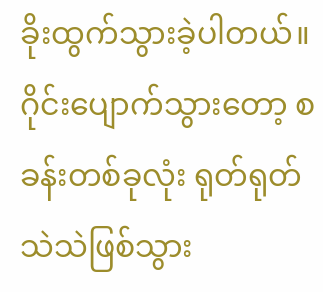ခိုးထွက်သွားခဲ့ပါတယ်။ ဂိုင်းပျောက်သွားတော့ စခန်းတစ်ခုလုံး ရုတ်ရုတ်သဲသဲဖြစ်သွား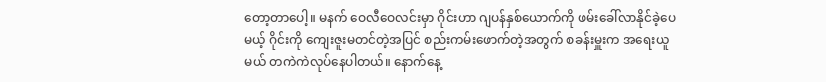တော့တာပေါ့။ မနက် ဝေလီဝေလင်းမှာ ဂိုင်းဟာ ဂျပန်နှစ်ယောက်ကို ဖမ်းခေါ်လာနိုင်ခဲ့ပေမယ့် ဂိုင်းကို ကျေးဇူးမတင်တဲ့အပြင် စည်းကမ်းဖောက်တဲ့အတွက် စခန်းမှူးက အရေးယူမယ် တကဲကဲလုပ်နေပါတယ်။ နောက်နေ့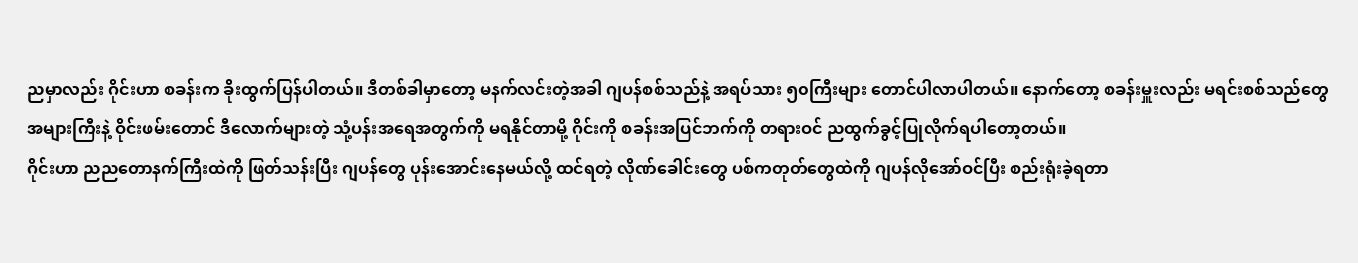ညမှာလည်း ဂိုင်းဟာ စခန်းက ခိုးထွက်ပြန်ပါတယ်။ ဒီတစ်ခါမှာတော့ မနက်လင်းတဲ့အခါ ဂျပန်စစ်သည်နဲ့ အရပ်သား ၅၀ကြီးများ တောင်ပါလာပါတယ်။ နောက်တော့ စခန်းမှူးလည်း မရင်းစစ်သည်တွေအများကြီးနဲ့ ဝိုင်းဖမ်းတောင် ဒီလောက်များတဲ့ သုံ့ပန်းအရေအတွက်ကို မရနိုင်တာမို့ ဂိုင်းကို စခန်းအပြင်ဘက်ကို တရားဝင် ညထွက်ခွင့်ပြုလိုက်ရပါတော့တယ်။
ဂိုင်းဟာ ညညတောနက်ကြီးထဲကို ဖြတ်သန်းပြီး ဂျပန်တွေ ပုန်းအောင်းနေမယ်လို့ ထင်ရတဲ့ လိုဏ်ခေါင်းတွေ ပစ်ကတုတ်တွေထဲကို ဂျပန်လိုအော်ဝင်ပြီး စည်းရုံးခဲ့ရတာ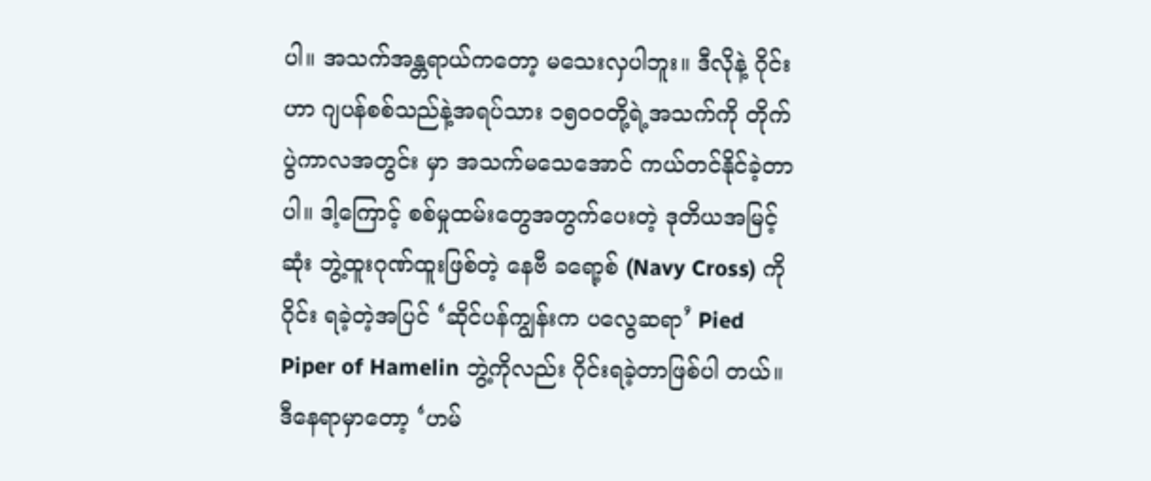ပါ။ အသက်အန္တရာယ်ကတော့ မသေးလှပါဘူး။ ဒီလိုနဲ့ ဂိုင်းဟာ ဂျပန်စစ်သည်နဲ့အရပ်သား ၁၅၀၀တို့ရဲ့အသက်ကို တိုက်ပွဲကာလအတွင်း မှာ အသက်မသေအောင် ကယ်တင်နိုင်ခဲ့တာပါ။ ဒါ့ကြောင့် စစ်မှုထမ်းတွေအတွက်ပေးတဲ့ ဒုတိယအမြင့်ဆုံး ဘွဲ့ထူးဂုဏ်ထူးဖြစ်တဲ့ နေဗီ ခရော့စ် (Navy Cross) ကို ဂိုင်း ရခဲ့တဲ့အပြင် ‘ဆိုင်ပန်ကျွန်းက ပလွေဆရာ’ Pied Piper of Hamelin ဘွဲ့ကိုလည်း ဂိုင်းရခဲ့တာဖြစ်ပါ တယ်။
ဒီနေရာမှာတော့ ‘ဟမ်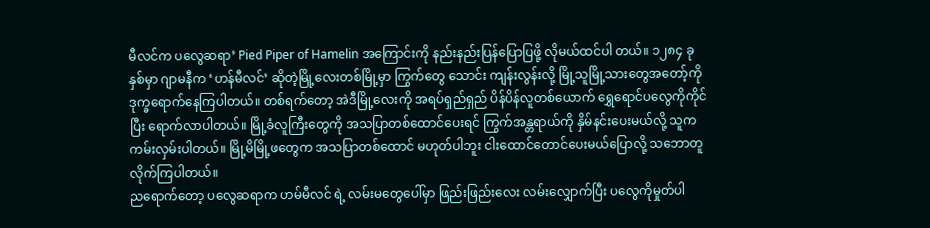မီလင်က ပလွေဆရာ’ Pied Piper of Hamelin အကြောင်းကို နည်းနည်းပြန်ပြောပြဖို့ လိုမယ်ထင်ပါ တယ်။ ၁၂၈၄ ခုနှစ်မှာ ဂျာမနီက ‘ဟန်မီလင်’ ဆိုတဲ့မြို့လေးတစ်မြို့မှာ ကြွက်တွေ သောင်း ကျန်းလွန်းလို့ မြို့သူမြို့သားတွေအတော့်ကို ဒုက္ခရောက်နေကြပါတယ်။ တစ်ရက်တော့ အဲဒီမြို့လေးကို အရပ်ရှည်ရှည် ပိန်ပိန်လူတစ်ယောက် ရွှေရောင်ပလွေကိုကိုင်ပြီး ရောက်လာပါတယ်။ မြို့ခံလူကြီးတွေကို အသပြာတစ်ထောင်ပေးရင် ကြွက်အန္တရာယ်ကို နှိမ်နင်းပေးမယ်လို့ သူက ကမ်းလှမ်းပါတယ်။ မြို့မိမြို့ဖတွေက အသပြာတစ်ထောင် မဟုတ်ပါဘူး ငါးထောင်တောင်ပေးမယ်ပြောလို့ သဘောတူလိုက်ကြပါတယ်။
ညရောက်တော့ ပလွေဆရာက ဟမ်မီလင် ရဲ့ လမ်းမတွေပေါ်မှာ ဖြည်းဖြည်းလေး လမ်းလျှောက်ပြီး ပလွေကိုမှုတ်ပါ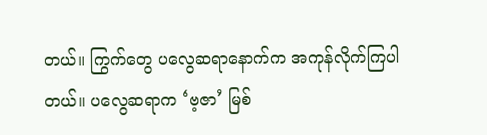တယ်။ ကြွက်တွေ ပလွေဆရာနောက်က အကုန်လိုက်ကြပါတယ်။ ပလွေဆရာက ‘ဗ့ဇာ’ မြစ်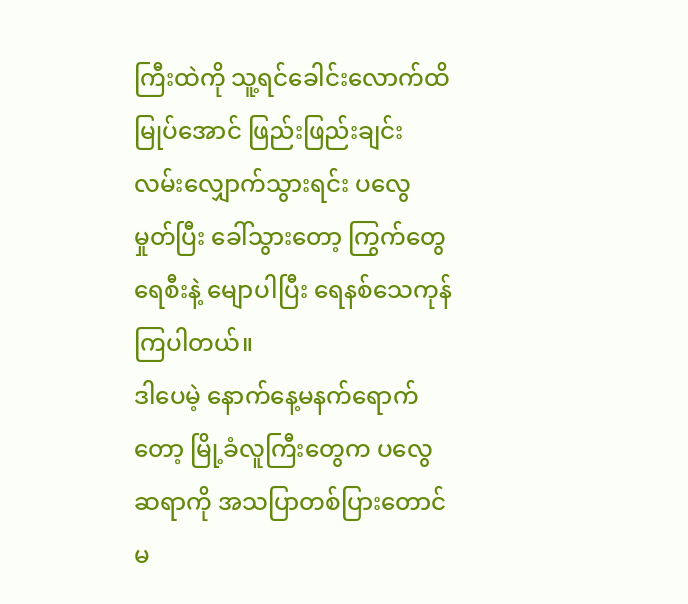ကြီးထဲကို သူ့ရင်ခေါင်းလောက်ထိ မြုပ်အောင် ဖြည်းဖြည်းချင်း လမ်းလျှောက်သွားရင်း ပလွေမှုတ်ပြီး ခေါ်သွားတော့ ကြွက်တွေရေစီးနဲ့ မျောပါပြီး ရေနစ်သေကုန်ကြပါတယ်။
ဒါပေမဲ့ နောက်နေ့မနက်ရောက်တော့ မြို့ခံလူကြီးတွေက ပလွေဆရာကို အသပြာတစ်ပြားတောင်မ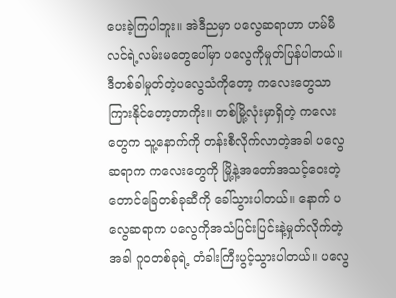ပေးခဲ့ကြပါဘူး။ အဲဒီညမှာ ပလွေဆရာဟာ ဟမ်မီလင်ရဲ့လမ်းမတွေပေါ်မှာ ပလွေကိုမှုတ်ပြန်ပါတယ်။ ဒီတစ်ခါမှုတ်တဲ့ပလွေသံကိုတော့ ကလေးတွေသာ ကြားနိုင်တော့တာကိုး။ တစ်မြို့လုံးမှာရှိတဲ့ ကလေးတွေက သူ့နောက်ကို တန်းစီလိုက်လာတဲ့အခါ ပလွေဆရာက ကလေးတွေကို မြို့နဲ့အတော်အသင့်ဝေးတဲ့ တောင်ခြေတစ်ခုဆီကို ခေါ်သွားပါတယ်။ နောက် ပလွေဆရာက ပလွေကိုအသံပြင်းပြင်းနဲ့မှုတ်လိုက်တဲ့အခါ ဂူဝတစ်ခုရဲ့ တံခါးကြီးပွင့်သွားပါတယ်။ ပလွေ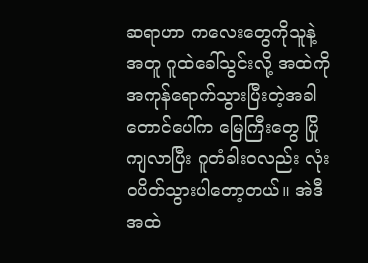ဆရာဟာ ကလေးတွေကိုသူနဲ့အတူ ဂူထဲခေါ်သွင်းလို့ အထဲကိုအကုန်ရောက်သွားပြီးတဲ့အခါ တောင်ပေါ်က မြေကြီးတွေ ပြိုကျလာပြီး ဂူတံခါးဝလည်း လုံးဝပိတ်သွားပါတော့တယ်။ အဲဒီအထဲ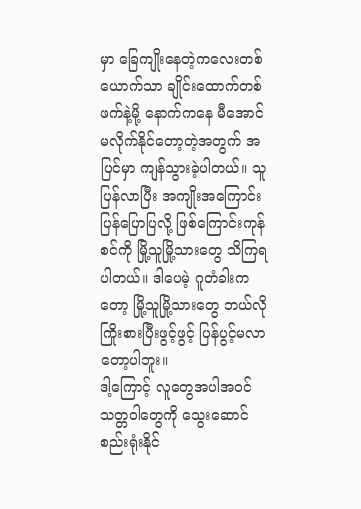မှာ ခြေကျိုးနေတဲ့ကလေးတစ်ယောက်သာ ချိုင်းထောက်တစ်ဖက်နဲ့မို့ နောက်ကနေ မီအောင် မလိုက်နိုင်တော့တဲ့အတွက် အပြင်မှာ ကျန်သွားခဲ့ပါတယ်။ သူပြန်လာပြီး အကျိုးအကြောင်းပြန်ပြောပြလို့ ဖြစ်ကြောင်းကုန်စင်ကို မြို့သူမြို့သားတွေ သိကြရပါတယ်။ ဒါပေမဲ့ ဂူတံခါးကတော့ မြို့သူမြို့သားတွေ ဘယ်လို ကြိုးစားပြီးဖွင့်ဖွင့် ပြန်ပွင့်မလာတော့ပါဘူး။
ဒါ့ကြောင့် လူတွေအပါအဝင် သတ္တဝါတွေကို သွေးဆောင်စည်းရုံးနိုင်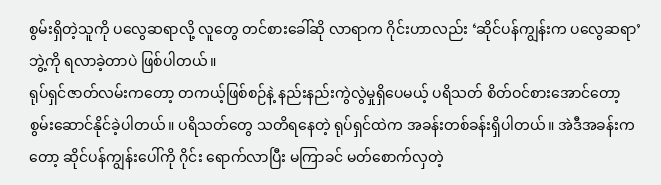စွမ်းရှိတဲ့သူကို ပလွေဆရာလို့ လူတွေ တင်စားခေါ်ဆို လာရာက ဂိုင်းဟာလည်း ‘ဆိုင်ပန်ကျွန်းက ပလွေဆရာ’ ဘွဲ့ကို ရလာခဲ့တာပဲ ဖြစ်ပါတယ်။
ရုပ်ရှင်ဇာတ်လမ်းကတော့ တကယ့်ဖြစ်စဉ်နဲ့ နည်းနည်းကွဲလွဲမှုရှိပေမယ့် ပရိသတ် စိတ်ဝင်စားအောင်တော့ စွမ်းဆောင်နိုင်ခဲ့ပါတယ်။ ပရိသတ်တွေ သတိရနေတဲ့ ရုပ်ရှင်ထဲက အခန်းတစ်ခန်းရှိပါတယ်။ အဲဒီအခန်းက တော့ ဆိုင်ပန်ကျွန်းပေါ်ကို ဂိုင်း ရောက်လာပြီး မကြာခင် မတ်စောက်လှတဲ့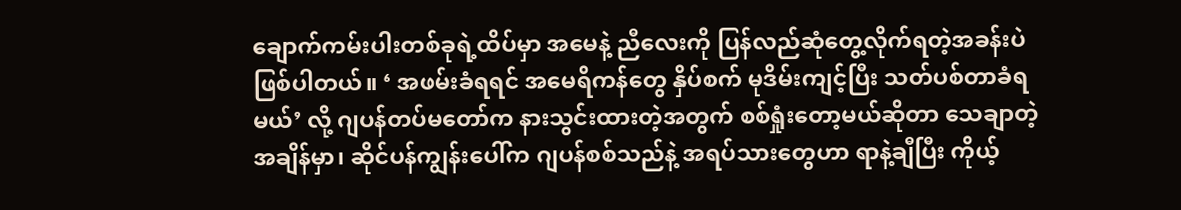ချောက်ကမ်းပါးတစ်ခုရဲ့ထိပ်မှာ အမေနဲ့ ညီလေးကို ပြန်လည်ဆုံတွေ့လိုက်ရတဲ့အခန်းပဲ ဖြစ်ပါတယ်။ ‘ အဖမ်းခံရရင် အမေရိကန်တွေ နှိပ်စက် မုဒိမ်းကျင့်ပြီး သတ်ပစ်တာခံရမယ်’ လို့ ဂျပန်တပ်မတော်က နားသွင်းထားတဲ့အတွက် စစ်ရှုံးတော့မယ်ဆိုတာ သေချာတဲ့အချိန်မှာ၊ ဆိုင်ပန်ကျွန်းပေါ်က ဂျပန်စစ်သည်နဲ့ အရပ်သားတွေဟာ ရာနဲ့ချီပြီး ကိုယ့်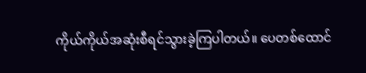ကိုယ်ကိုယ်အဆုံးစီရင်သွားခဲ့ကြပါတယ်။ ပေတစ်ထောင်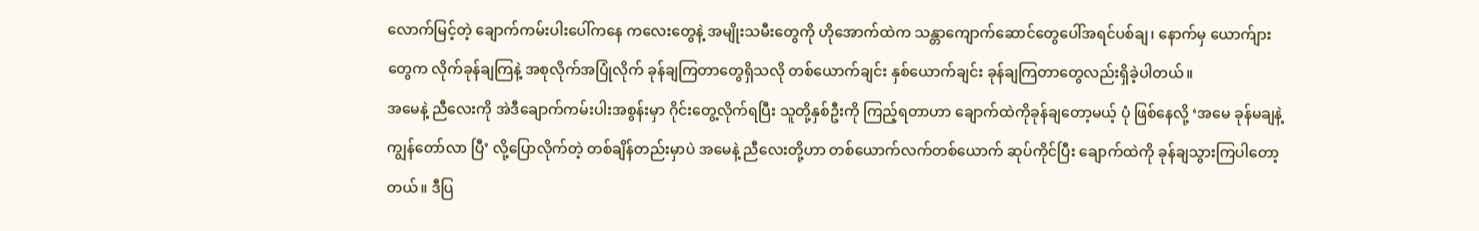လောက်မြင့်တဲ့ ချောက်ကမ်းပါးပေါ်ကနေ ကလေးတွေနဲ့ အမျိုးသမီးတွေကို ဟိုအောက်ထဲက သန္တာကျောက်ဆောင်တွေပေါ်အရင်ပစ်ချ၊ နောက်မှ ယောက်ျားတွေက လိုက်ခုန်ချကြနဲ့ အစုလိုက်အပြုံလိုက် ခုန်ချကြတာတွေရှိသလို တစ်ယောက်ချင်း နှစ်ယောက်ချင်း ခုန်ချကြတာတွေလည်းရှိခဲ့ပါတယ်။
အမေနဲ့ ညီလေးကို အဲဒီချောက်ကမ်းပါးအစွန်းမှာ ဂိုင်းတွေ့လိုက်ရပြီး သူတို့နှစ်ဦးကို ကြည့်ရတာဟာ ချောက်ထဲကိုခုန်ချတော့မယ့် ပုံ ဖြစ်နေလို့ ‘အမေ ခုန်မချနဲ့ ကျွန်တော်လာ ပြီ’ လို့ပြောလိုက်တဲ့ တစ်ချိန်တည်းမှာပဲ အမေနဲ့ ညီလေးတို့ဟာ တစ်ယောက်လက်တစ်ယောက် ဆုပ်ကိုင်ပြီး ချောက်ထဲကို ခုန်ချသွားကြပါတော့တယ်။ ဒီပြ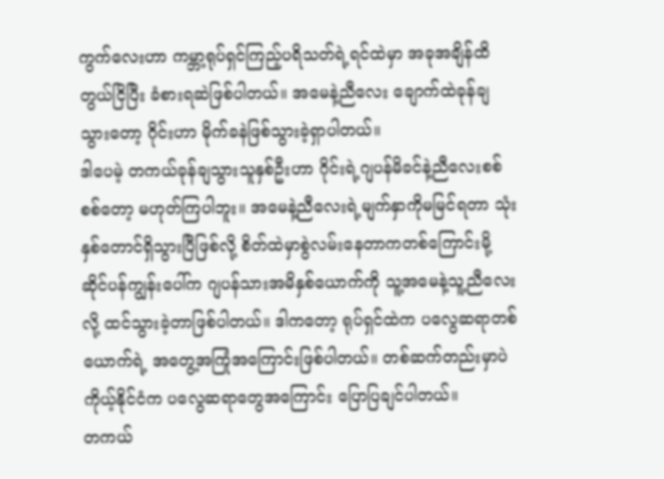ကွက်လေးဟာ ကမ္ဘာ့ရုပ်ရှင်ကြည့်ပရိသတ်ရဲ့ရင်ထဲမှာ အခုအချိန်ထိ တွယ်ငြိပြီး ခံစားရဆဲဖြစ်ပါတယ်။ အမေနဲ့ညီလေး ချောက်ထဲခုန်ချသွားတော့ ဂိုင်းဟာ မိုက်ခနဲဖြစ်သွားခဲ့ရှာပါတယ်။
ဒါပေမဲ့ တကယ်ခုန်ချသွားသူနှစ်ဦးဟာ ဂိုင်းရဲ့ဂျပန်မိခင်နဲ့ညီလေးစစ်စစ်တော့ မဟုတ်ကြပါဘူး။ အမေနဲ့ညီလေးရဲ့မျက်နှာကိုမမြင်ရတာ သုံးနှစ်တောင်ရှိသွားပြီဖြစ်လို့ စိတ်ထဲမှာစွဲလမ်းနေတာကတစ်ကြောင်းမို့ ဆိုင်ပန်ကျွန်းပေါ်က ဂျပန်သားအမိနှစ်ယောက်ကို သူ့အမေနဲ့သူ့ညီလေးလို့ ထင်သွားခဲ့တာဖြစ်ပါတယ်။ ဒါကတော့ ရုပ်ရှင်ထဲက ပလွေဆရာတစ်ယောက်ရဲ့ အတွေ့အကြုံအကြောင်းဖြစ်ပါတယ်။ တစ်ဆက်တည်းမှာပဲ ကိုယ့်နိုင်ငံက ပလွေဆရာတွေအကြောင်း ပြောပြချင်ပါတယ်။
တကယ်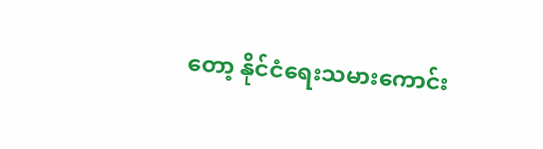တော့ နိုင်ငံရေးသမားကောင်း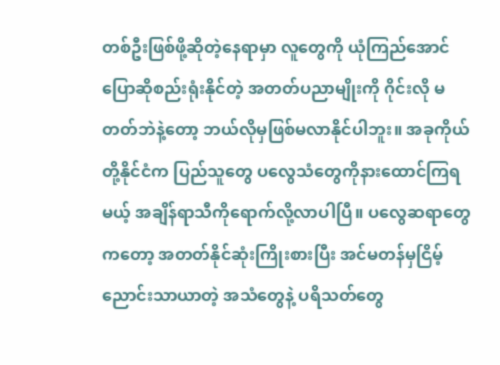တစ်ဦးဖြစ်ဖို့ဆိုတဲ့နေရာမှာ လူတွေကို ယုံကြည်အောင် ပြောဆိုစည်းရုံးနိုင်တဲ့ အတတ်ပညာမျိုးကို ဂိုင်းလို မတတ်ဘဲနဲ့တော့ ဘယ်လိုမှဖြစ်မလာနိုင်ပါဘူး။ အခုကိုယ်တို့နိုင်ငံက ပြည်သူတွေ ပလွေသံတွေကိုနားထောင်ကြရမယ့် အချိန်ရာသီကိုရောက်လို့လာပါပြီ။ ပလွေဆရာတွေကတော့ အတတ်နိုင်ဆုံးကြိုးစားပြီး အင်မတန်မှငြိမ့်ညောင်းသာယာတဲ့ အသံတွေနဲ့ ပရိသတ်တွေ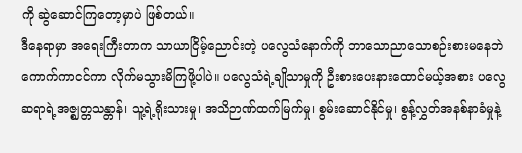ကို ဆွဲဆောင်ကြတော့မှာပဲ ဖြစ်တယ်။
ဒီနေရာမှာ အရေးကြီးတာက သာယာငြိမ့်ညောင်းတဲ့ ပလွေသံနောက်ကို ဘာသောညာသောစဉ်းစားမနေဘဲ ကောက်ကာငင်ကာ လိုက်မသွားမိကြဖို့ပါပဲ။ ပလွေသံရဲ့ချိုသာမှုကို ဦးစားပေးနားထောင်မယ့်အစား ပလွေ ဆရာရဲ့အဇ္ဈတ္တသန္တာန်၊ သူ့ရဲ့ရိုးသားမှု၊ အသိဉာဏ်ထက်မြက်မှု၊ စွမ်းဆောင်နိုင်မှု၊ စွန့်လွှတ်အနစ်နာခံမှုနဲ့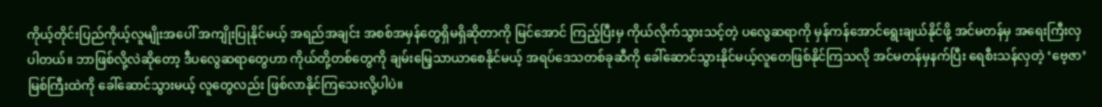ကိုယ့်တိုင်းပြည်ကိုယ့်လူမျိုးအပေါ် အကျိုးပြုနိုင်မယ့် အရည်အချင်း အစစ်အမှန်တွေရှိမရှိဆိုတာကို မြင်အောင် ကြည့်ပြီးမှ ကိုယ်လိုက်သွားသင့်တဲ့ ပလွေဆရာကို မှန်ကန်အောင်ရွေးချယ်နိုင်ဖို့ အင်မတန်မှ အရေးကြီးလှပါတယ်။ ဘာဖြစ်လို့လဲဆိုတော့ ဒီပလွေဆရာတွေဟာ ကိုယ်တို့တစ်တွေကို ချမ်းမြေ့သာယာစေနိုင်မယ့် အရပ်ဒေသတစ်ခုဆီကို ခေါ်ဆောင်သွားနိုင်မယ့်လူတေဖြစ်နိုင်ကြသလို အင်မတန်မှနက်ပြီး ရေစီးသန်လှတဲ့ ‘ဗေ့ဇာ’ မြစ်ကြီးထဲကို ခေါ်ဆောင်သွားမယ့် လူတွေလည်း ဖြစ်လာနိုင်ကြသေးလို့ပါပဲ။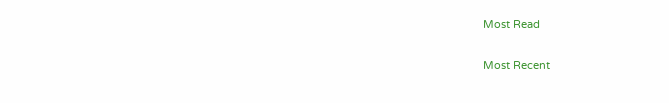Most Read

Most Recent